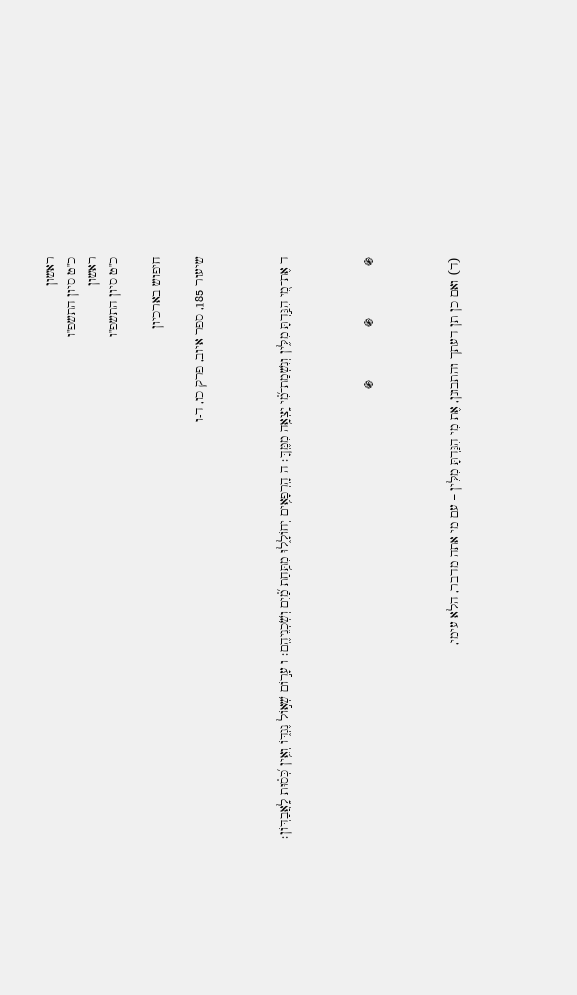ראשון
כ"ט סיון התשפ"ו
ראשון
כ"ט סיון התשפ"ו

חיפוש בארכיון

שיעור 185, ספר איוב, פרק כו, ד-ו



ד אֶת־מִ֭י הִגַּ֣דְתָּ מִלִּ֑ין וְנִשְׁמַת־מִ֗֝י יָֽצְאָ֥ה מִמֶּֽךָּ׃ ה הָֽרְפָאִ֥ים יְחוֹלָ֑לוּ מִתַּ֥חַת מַ֗֝יִם וְשֹֽׁכְנֵיהֶֽם׃ ו עָר֣וֹם שְׁא֣וֹל נֶגְדּ֑וֹ וְאֵ֥ין כְּ֝ס֗וּת לָֽאֲבַדּֽוֹן׃



֍              ֍              ֍



(ד) ואם כן תן דעתך והתבונן, אֶת מִי הִגַּדְתָּ מִלִּין – עם מי אתה מדבר, הלא עימי,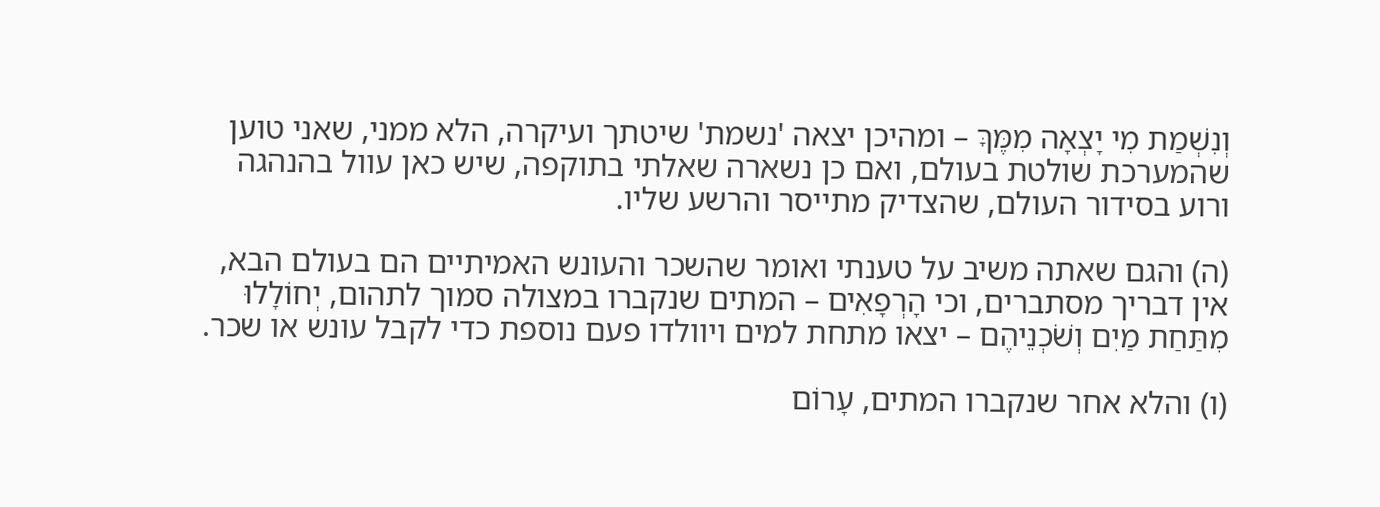וְנִשְׁמַת מִי יָצְאָה מִמֶּךָּ – ומהיכן יצאה 'נשמת' שיטתך ועיקרה, הלא ממני, שאני טוען שהמערכת שולטת בעולם, ואם כן נשארה שאלתי בתוקפה, שיש כאן עוול בהנהגה ורוע בסידור העולם, שהצדיק מתייסר והרשע שליו.

(ה) והגם שאתה משיב על טענתי ואומר שהשכר והעונש האמיתיים הם בעולם הבא, אין דבריך מסתברים, וכי הָרְפָאִים – המתים שנקברו במצולה סמוך לתהום, יְחוֹלָלוּ מִתַּחַת מַיִם וְשֹׁכְנֵיהֶם – יצאו מתחת למים ויוולדו פעם נוספת כדי לקבל עונש או שכר.

(ו) והלא אחר שנקברו המתים, עָרוֹם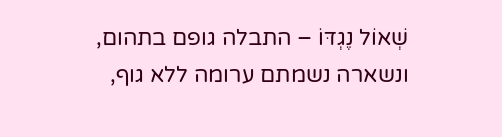שְׁאוֹל נֶגְדּוֹ – התבלה גופם בתהום, ונשארה נשמתם ערומה ללא גוף,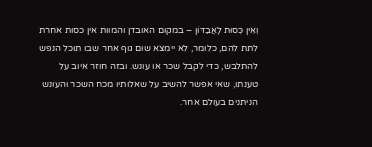וְאֵין כְּסוּת לָאֲבַדּוֹן – במקום האובדן והמוות אין כסות אחרת לתת להם, כלומר, לא יימצא שום גוף אחר שבו תוכל הנפש להתלבש, כדי לקבל שכר או עונש. ובזה חוזר איוב על טענתו, שאי אפשר להשיב על שאלותיו מכח השכר והעונש הניתנים בעולם אחר.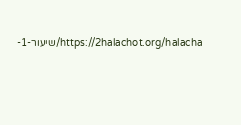https://2halachot.org/halacha/שיעור-1-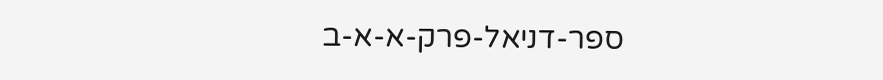ספר-דניאל-פרק-א-א-ב